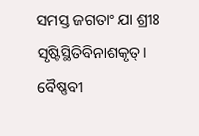ସମସ୍ତ ଜଗତାଂ ଯା ଶ୍ରୀଃ ସୃଷ୍ଟିସ୍ଥିତିବିନାଶକୃତ୍‌।
ବୈଷ୍ଣବୀ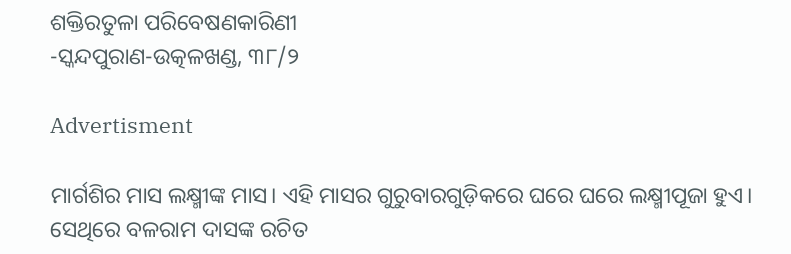ଶକ୍ତିରତୁଳା ପରିବେଷଣକାରିଣୀ
-ସ୍କନ୍ଦପୁରାଣ-ଉତ୍କଳଖଣ୍ଡ, ୩୮/୨

Advertisment

ମାର୍ଗଶିର ମାସ ଲକ୍ଷ୍ମୀଙ୍କ ମାସ। ଏହି ମାସର ଗୁରୁବାରଗୁଡ଼ିକରେ ଘରେ ଘରେ ଲକ୍ଷ୍ମୀପୂଜା ହୁଏ। ସେଥିରେ ବଳରାମ ଦାସଙ୍କ ରଚିତ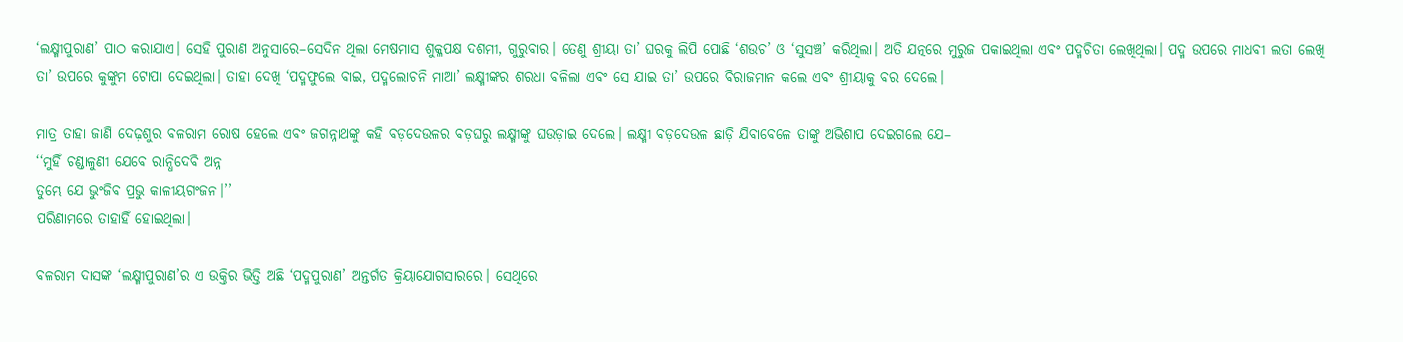‘ଲକ୍ଷ୍ମୀପୁରାଣ’ ପାଠ କରାଯାଏ। ସେହି ପୁରାଣ ଅନୁସାରେ–ସେଦିନ ଥିଲା ମେଷମାସ ଶୁକ୍ଳପକ୍ଷ ଦଶମୀ, ଗୁରୁବାର। ତେଣୁ ଶ୍ରୀୟା ତା’ ଘରକୁ ଲିପି ପୋଛି ‘ଶଉଚ’ ଓ ‘ସୁସଞ୍ଚ’ କରିଥିଲା। ଅତି ଯତ୍ନରେ ମୁରୁଜ ପକାଇଥିଲା ଏବଂ ପଦ୍ମଚିତା ଲେଖିଥିଲା। ପଦ୍ମ ଉପରେ ମାଧବୀ ଲତା ଲେଖି ତା’ ଉପରେ କୁଙ୍କୁମ ଟୋପା ଦେଇଥିଲା। ତାହା ଦେଖି ‘ପଦ୍ମଫୁଲେ ବାଇ, ପଦ୍ମଲୋଚନି ମାଆ’ ଲକ୍ଷ୍ମୀଙ୍କର ଶରଧା ବଳିଲା ଏବଂ ସେ ଯାଇ ତା’ ଉପରେ ବିରାଜମାନ କଲେ ଏବଂ ଶ୍ରୀୟାକୁ ବର ଦେଲେ।

ମାତ୍ର ତାହା ଜାଣି ଦେଢ଼ଶୁର ବଳରାମ ରୋଷ ହେଲେ ଏବଂ ଜଗନ୍ନାଥଙ୍କୁ କହି ବଡ଼ଦେଉଳର ବଡ଼ଘରୁ ଲକ୍ଷ୍ମୀଙ୍କୁ ଘଉଡ଼ାଇ ଦେଲେ। ଲକ୍ଷ୍ମୀ ବଡ଼ଦେଉଳ ଛାଡ଼ି ଯିବାବେଳେ ତାଙ୍କୁ ଅଭିଶାପ ଦେ‌ଇଗଲେ ଯେ–
‘‘ମୁହିଁ ଚଣ୍ଡାଳୁଣୀ ଯେବେ ରାନ୍ଧିଦେବି ଅନ୍ନ
ତୁମ୍ଭେ ଯେ ଭୁଂଜିବ ପ୍ରଭୁ କାଳୀୟଗଂଜନ।’’
ପରିଣାମରେ ତାହାହିଁ ହୋଇଥିଲା।

ବଳରାମ ଦାସଙ୍କ ‘ଲକ୍ଷ୍ମୀପୁରାଣ’ର ଏ ଉକ୍ତିର ଭିତ୍ତି ଅଛି ‘ପଦ୍ମପୁରାଣ’ ଅନ୍ତର୍ଗତ କ୍ରିୟାଯୋଗ‌ସାରରେ। ସେଥିରେ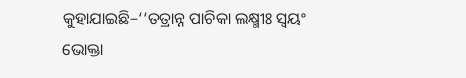କୁହାଯାଇଛି–‘‘ତତ୍ରାନ୍ନ ପାଚିକା ଲକ୍ଷ୍ମୀଃ ସ୍ବୟଂ ଭୋକ୍ତା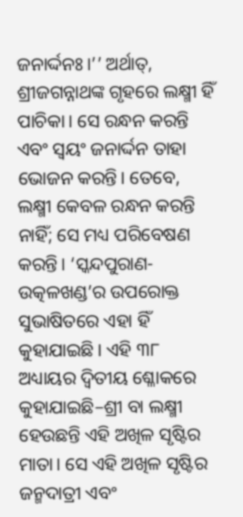ଜନାର୍ଦ୍ଦନଃ।’’ ଅର୍ଥାତ୍, ଶ୍ରୀଜଗନ୍ନାଥଙ୍କ ଗୃହରେ ଲକ୍ଷ୍ମୀ ହିଁ ପାଚିକା। ସେ ରନ୍ଧନ କରନ୍ତି ଏବଂ ସ୍ବୟଂ ଜନାର୍ଦ୍ଦନ ତାହା ଭୋଜନ କରନ୍ତି। ତେବେ, ଲକ୍ଷ୍ମୀ କେବଳ ରନ୍ଧନ କରନ୍ତି ନାହିଁ; ସେ ମଧ୍ୟ ପରିବେଷଣ କରନ୍ତି। ‘ସ୍କନ୍ଦପୁରାଣ-ଉତ୍କଳଖଣ୍ଡ’ର ଉପରୋକ୍ତ ସୁଭା‌ଷିତରେ ଏହା ହିଁ କୁହାଯାଇଛି। ଏହି ୩୮ ଅଧ୍ୟାୟର ଦ୍ବିତୀୟ ଶ୍ଳୋକରେ କୁହାଯାଇଛି–ଶ୍ରୀ ବା ଲକ୍ଷ୍ମୀ ହେଉଛନ୍ତି ଏହି ଅଖିଳ ସୃଷ୍ଟିର ମାତା। ସେ ଏହି ଅଖିଳ ସୃଷ୍ଟିର ଜନ୍ମଦାତ୍ରୀ ଏବଂ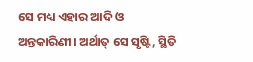ସେ ମଧ୍ୟ ଏହାର ଆଦି ଓ ଅନ୍ତକାରିଣୀ। ଅର୍ଥାତ୍‌ ସେ ସୃଷ୍ଟି, ସ୍ଥିତି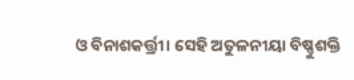ଓ ବିନାଶକର୍ତ୍ତ୍ରୀ। ସେହି ଅତୁଳନୀୟା ବିଷ୍ଣୁଶକ୍ତି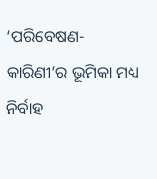‘ପରିବେଷଣ-କାରିଣୀ’ର ଭୂମିକା ମଧ୍ୟ ନିର୍ବାହ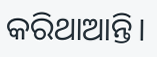କରିଥାଆନ୍ତି।